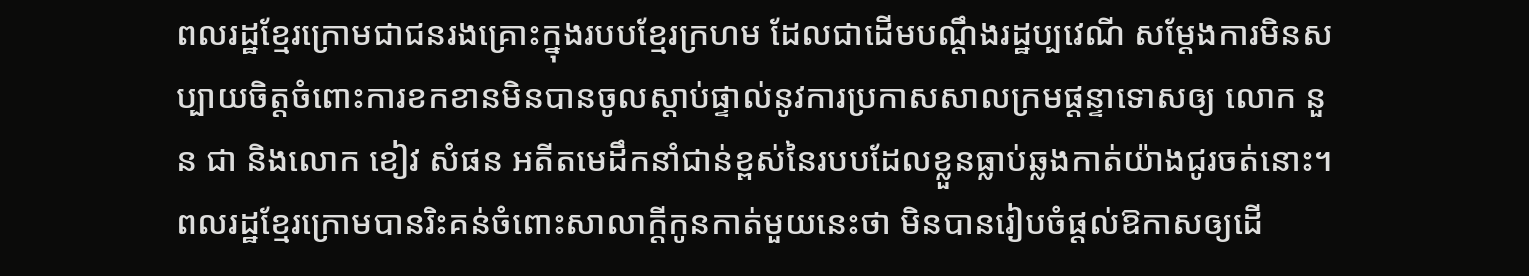ពលរដ្ឋខ្មែរក្រោមជាជនរងគ្រោះក្នុងរបបខ្មែរក្រហម ដែលជាដើមបណ្ដឹងរដ្ឋប្បវេណី សម្ដែងការមិនសប្បាយចិត្តចំពោះការខកខានមិនបានចូលស្តាប់ផ្ទាល់នូវការប្រកាសសាលក្រមផ្ដន្ទាទោសឲ្យ លោក នួន ជា និងលោក ខៀវ សំផន អតីតមេដឹកនាំជាន់ខ្ពស់នៃរបបដែលខ្លួនធ្លាប់ឆ្លងកាត់យ៉ាងជូរចត់នោះ។
ពលរដ្ឋខ្មែរក្រោមបានរិះគន់ចំពោះសាលាក្តីកូនកាត់មួយនេះថា មិនបានរៀបចំផ្តល់ឱកាសឲ្យដើ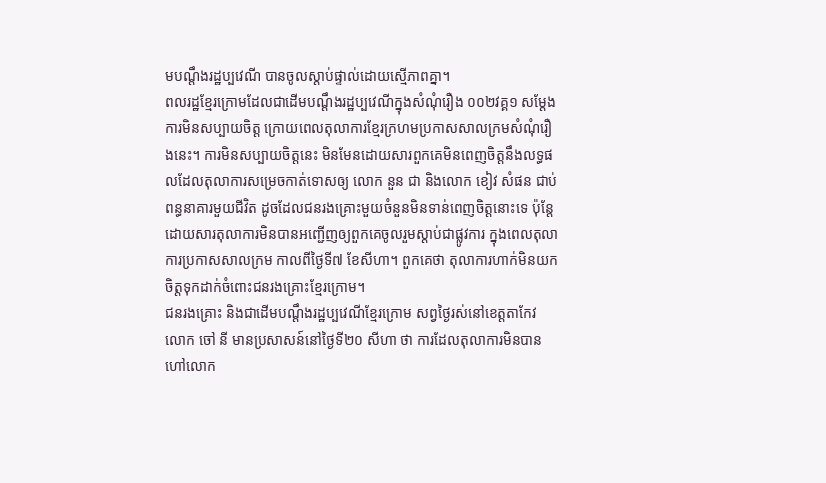មបណ្ដឹងរដ្ឋប្បវេណី បានចូលស្តាប់ផ្ទាល់ដោយស្មើភាពគ្នា។
ពលរដ្ឋខ្មែរក្រោមដែលជាដើមបណ្ដឹងរដ្ឋប្បវេណីក្នុងសំណុំរឿង ០០២វគ្គ១ សម្ដែងការមិនសប្បាយចិត្ត ក្រោយពេលតុលាការខ្មែរក្រហមប្រកាសសាលក្រមសំណុំរឿងនេះ។ ការមិនសប្បាយចិត្តនេះ មិនមែនដោយសារពួកគេមិនពេញចិត្តនឹងលទ្ធផលដែលតុលាការសម្រេចកាត់ទោសឲ្យ លោក នួន ជា និងលោក ខៀវ សំផន ជាប់ពន្ធនាគារមួយជីវិត ដូចដែលជនរងគ្រោះមួយចំនួនមិនទាន់ពេញចិត្តនោះទេ ប៉ុន្តែ ដោយសារតុលាការមិនបានអញ្ជើញឲ្យពួកគេចូលរួមស្តាប់ជាផ្លូវការ ក្នុងពេលតុលាការប្រកាសសាលក្រម កាលពីថ្ងៃទី៧ ខែសីហា។ ពួកគេថា តុលាការហាក់មិនយកចិត្តទុកដាក់ចំពោះជនរងគ្រោះខ្មែរក្រោម។
ជនរងគ្រោះ និងជាដើមបណ្ដឹងរដ្ឋប្បវេណីខ្មែរក្រោម សព្វថ្ងៃរស់នៅខេត្តតាកែវ លោក ចៅ នី មានប្រសាសន៍នៅថ្ងៃទី២០ សីហា ថា ការដែលតុលាការមិនបានហៅលោក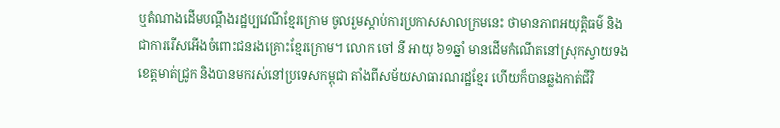ឬតំណាងដើមបណ្ដឹងរដ្ឋប្បវេណីខ្មែរក្រោម ចូលរួមស្តាប់ការប្រកាសសាលក្រមនេះ ថាមានភាពអយុត្តិធម៌ និងជាការរើសអើងចំពោះជនរងគ្រោះខ្មែរក្រោម។ លោក ចៅ នី អាយុ ៦១ឆ្នាំ មានដើមកំណើតនៅស្រុកស្វាយទង ខេត្តមាត់ជ្រូក និងបានមករស់នៅប្រទេសកម្ពុជា តាំងពីសម័យសាធារណរដ្ឋខ្មែរ ហើយក៏បានឆ្លងកាត់ជីវិ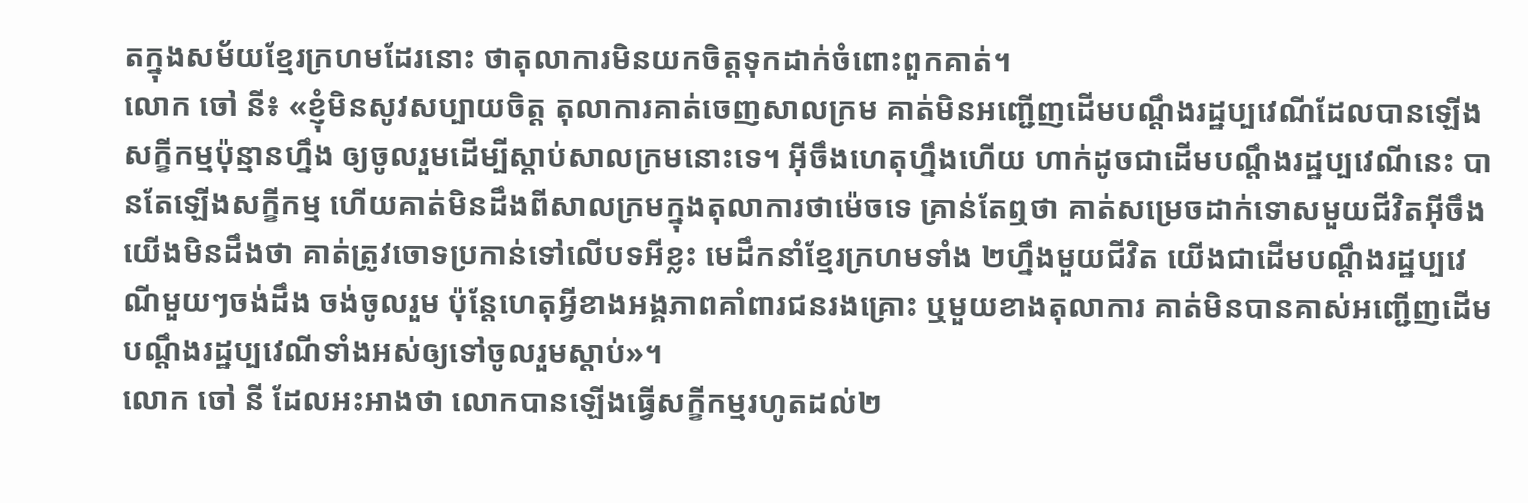តក្នុងសម័យខ្មែរក្រហមដែរនោះ ថាតុលាការមិនយកចិត្តទុកដាក់ចំពោះពួកគាត់។
លោក ចៅ នី៖ «ខ្ញុំមិនសូវសប្បាយចិត្ត តុលាការគាត់ចេញសាលក្រម គាត់មិនអញ្ជើញដើមបណ្ដឹងរដ្ឋប្បវេណីដែលបានឡើងសក្ខីកម្មប៉ុន្មានហ្នឹង ឲ្យចូលរួមដើម្បីស្តាប់សាលក្រមនោះទេ។ អ៊ីចឹងហេតុហ្នឹងហើយ ហាក់ដូចជាដើមបណ្ដឹងរដ្ឋប្បវេណីនេះ បានតែឡើងសក្ខីកម្ម ហើយគាត់មិនដឹងពីសាលក្រមក្នុងតុលាការថាម៉េចទេ គ្រាន់តែឮថា គាត់សម្រេចដាក់ទោសមួយជីវិតអ៊ីចឹង យើងមិនដឹងថា គាត់ត្រូវចោទប្រកាន់ទៅលើបទអីខ្លះ មេដឹកនាំខ្មែរក្រហមទាំង ២ហ្នឹងមួយជីវិត យើងជាដើមបណ្ដឹងរដ្ឋប្បវេណីមួយៗចង់ដឹង ចង់ចូលរួម ប៉ុន្តែហេតុអ្វីខាងអង្គភាពគាំពារជនរងគ្រោះ ឬមួយខាងតុលាការ គាត់មិនបានគាស់អញ្ជើញដើមបណ្ដឹងរដ្ឋប្បវេណីទាំងអស់ឲ្យទៅចូលរួមស្តាប់»។
លោក ចៅ នី ដែលអះអាងថា លោកបានឡើងធ្វើសក្ខីកម្មរហូតដល់២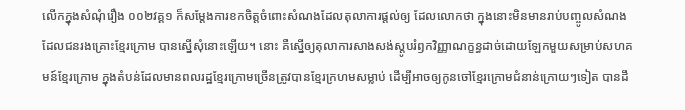លើកក្នុងសំណុំរឿង ០០២វគ្គ១ ក៏សម្ដែងការខកចិត្តចំពោះសំណងដែលតុលាការផ្តល់ឲ្យ ដែលលោកថា ក្នុងនោះមិនមានរាប់បញ្ចូលសំណងដែលជនរងគ្រោះខ្មែរក្រោម បានស្នើសុំនោះឡើយ។ នោះ គឺស្នើឲ្យតុលាការសាងសង់ស្តូបរំឭកវិញ្ញាណក្ខន្ធដាច់ដោយឡែកមួយសម្រាប់សហគមន៍ខ្មែរក្រោម ក្នុងតំបន់ដែលមានពលរដ្ឋខ្មែរក្រោមច្រើនត្រូវបានខ្មែរក្រហមសម្លាប់ ដើម្បីអាចឲ្យកូនចៅខ្មែរក្រោមជំនាន់ក្រោយៗទៀត បានដឹ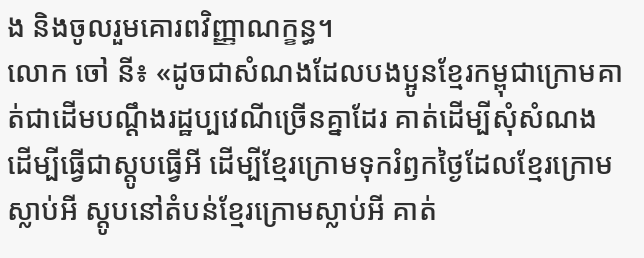ង និងចូលរួមគោរពវិញ្ញាណក្ខន្ធ។
លោក ចៅ នី៖ «ដូចជាសំណងដែលបងប្អូនខ្មែរកម្ពុជាក្រោមគាត់ជាដើមបណ្ដឹងរដ្ឋប្បវេណីច្រើនគ្នាដែរ គាត់ដើម្បីសុំសំណង ដើម្បីធ្វើជាស្តូបធ្វើអី ដើម្បីខ្មែរក្រោមទុករំឭកថ្ងៃដែលខ្មែរក្រោមស្លាប់អី ស្តូបនៅតំបន់ខ្មែរក្រោមស្លាប់អី គាត់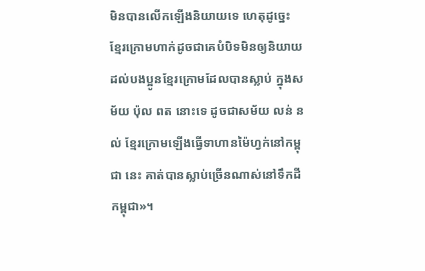មិនបានលើកឡើងនិយាយទេ ហេតុដូច្នេះ ខ្មែរក្រោមហាក់ដូចជាគេបំបិទមិនឲ្យនិយាយដល់បងប្អូនខ្មែរក្រោមដែលបានស្លាប់ ក្នុងសម័យ ប៉ុល ពត នោះទេ ដូចជាសម័យ លន់ នល់ ខ្មែរក្រោមឡើងធ្វើទាហានម៉ៃហ្វក់នៅកម្ពុជា នេះ គាត់បានស្លាប់ច្រើនណាស់នៅទឹកដីកម្ពុជា»។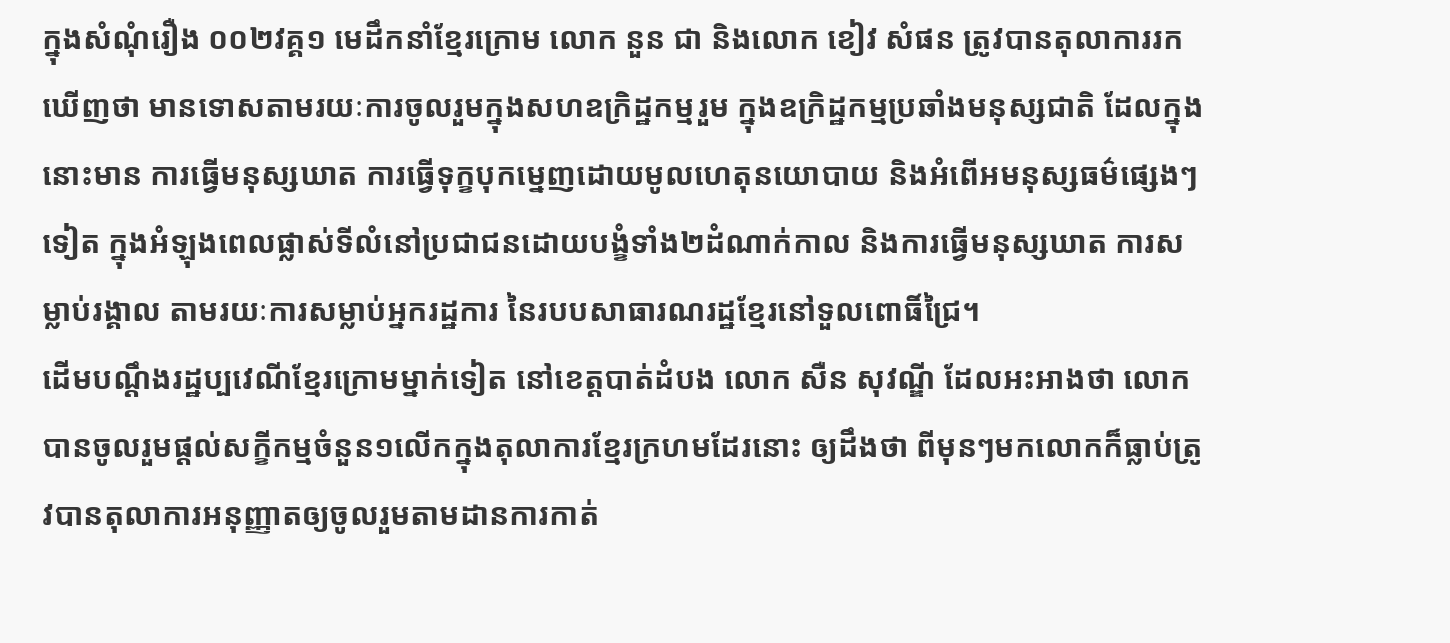ក្នុងសំណុំរឿង ០០២វគ្គ១ មេដឹកនាំខ្មែរក្រោម លោក នួន ជា និងលោក ខៀវ សំផន ត្រូវបានតុលាការរកឃើញថា មានទោសតាមរយៈការចូលរួមក្នុងសហឧក្រិដ្ឋកម្មរួម ក្នុងឧក្រិដ្ឋកម្មប្រឆាំងមនុស្សជាតិ ដែលក្នុងនោះមាន ការធ្វើមនុស្សឃាត ការធ្វើទុក្ខបុកម្នេញដោយមូលហេតុនយោបាយ និងអំពើអមនុស្សធម៌ផ្សេងៗទៀត ក្នុងអំឡុងពេលផ្លាស់ទីលំនៅប្រជាជនដោយបង្ខំទាំង២ដំណាក់កាល និងការធ្វើមនុស្សឃាត ការសម្លាប់រង្គាល តាមរយៈការសម្លាប់អ្នករដ្ឋការ នៃរបបសាធារណរដ្ឋខ្មែរនៅទួលពោធិ៍ជ្រៃ។
ដើមបណ្ដឹងរដ្ឋប្បវេណីខ្មែរក្រោមម្នាក់ទៀត នៅខេត្តបាត់ដំបង លោក សឺន សុវណ្ឌី ដែលអះអាងថា លោកបានចូលរួមផ្តល់សក្ខីកម្មចំនួន១លើកក្នុងតុលាការខ្មែរក្រហមដែរនោះ ឲ្យដឹងថា ពីមុនៗមកលោកក៏ធ្លាប់ត្រូវបានតុលាការអនុញ្ញាតឲ្យចូលរួមតាមដានការកាត់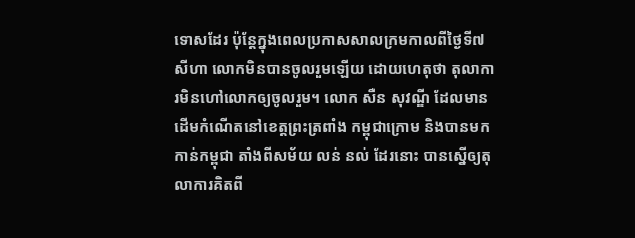ទោសដែរ ប៉ុន្តែក្នុងពេលប្រកាសសាលក្រមកាលពីថ្ងៃទី៧ សីហា លោកមិនបានចូលរួមឡើយ ដោយហេតុថា តុលាការមិនហៅលោកឲ្យចូលរួម។ លោក សឺន សុវណ្ឌី ដែលមានដើមកំណើតនៅខេត្តព្រះត្រពាំង កម្ពុជាក្រោម និងបានមកកាន់កម្ពុជា តាំងពីសម័យ លន់ នល់ ដែរនោះ បានស្នើឲ្យតុលាការគិតពី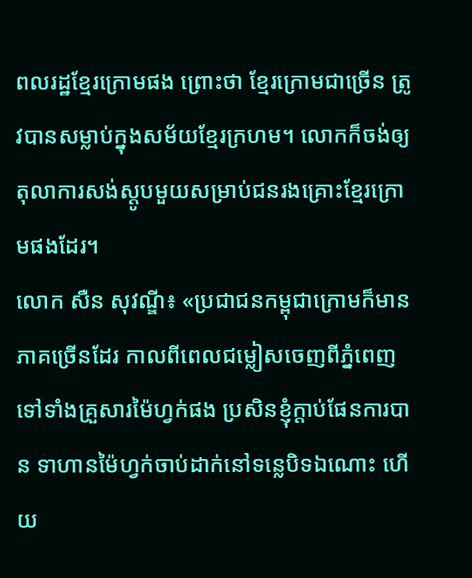ពលរដ្ឋខ្មែរក្រោមផង ព្រោះថា ខ្មែរក្រោមជាច្រើន ត្រូវបានសម្លាប់ក្នុងសម័យខ្មែរក្រហម។ លោកក៏ចង់ឲ្យតុលាការសង់ស្តូបមួយសម្រាប់ជនរងគ្រោះខ្មែរក្រោមផងដែរ។
លោក សឺន សុវណ្ឌី៖ «ប្រជាជនកម្ពុជាក្រោមក៏មានភាគច្រើនដែរ កាលពីពេលជម្លៀសចេញពីភ្នំពេញទៅទាំងគ្រួសារម៉ៃហ្វក់ផង ប្រសិនខ្ញុំក្តាប់ផែនការបាន ទាហានម៉ៃហ្វក់ចាប់ដាក់នៅទន្លេបិទឯណោះ ហើយ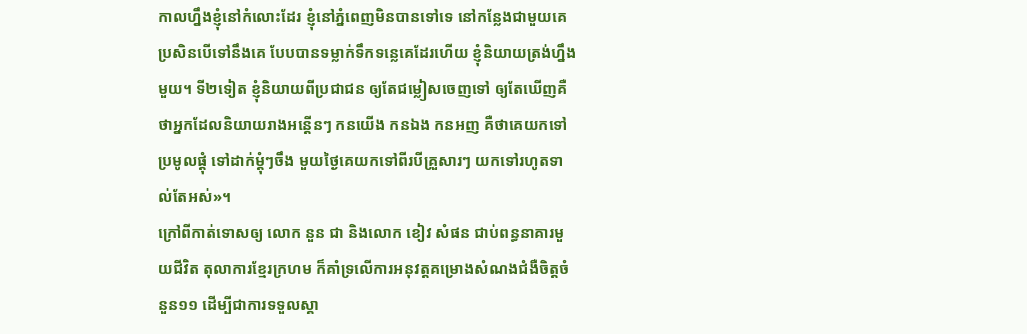កាលហ្នឹងខ្ញុំនៅកំលោះដែរ ខ្ញុំនៅភ្នំពេញមិនបានទៅទេ នៅកន្លែងជាមួយគេ ប្រសិនបើទៅនឹងគេ បែបបានទម្លាក់ទឹកទន្លេគេដែរហើយ ខ្ញុំនិយាយត្រង់ហ្នឹងមួយ។ ទី២ទៀត ខ្ញុំនិយាយពីប្រជាជន ឲ្យតែជម្លៀសចេញទៅ ឲ្យតែឃើញគឺថាអ្នកដែលនិយាយរាងអន្តើនៗ កនយើង កនឯង កនអញ គឺថាគេយកទៅប្រមូលផ្តុំ ទៅដាក់ម្តុំៗចឹង មួយថ្ងៃគេយកទៅពីរបីគ្រួសារៗ យកទៅរហូតទាល់តែអស់»។
ក្រៅពីកាត់ទោសឲ្យ លោក នួន ជា និងលោក ខៀវ សំផន ជាប់ពន្ធនាគារមួយជីវិត តុលាការខ្មែរក្រហម ក៏គាំទ្រលើការអនុវត្តគម្រោងសំណងជំងឺចិត្តចំនួន១១ ដើម្បីជាការទទួលស្គា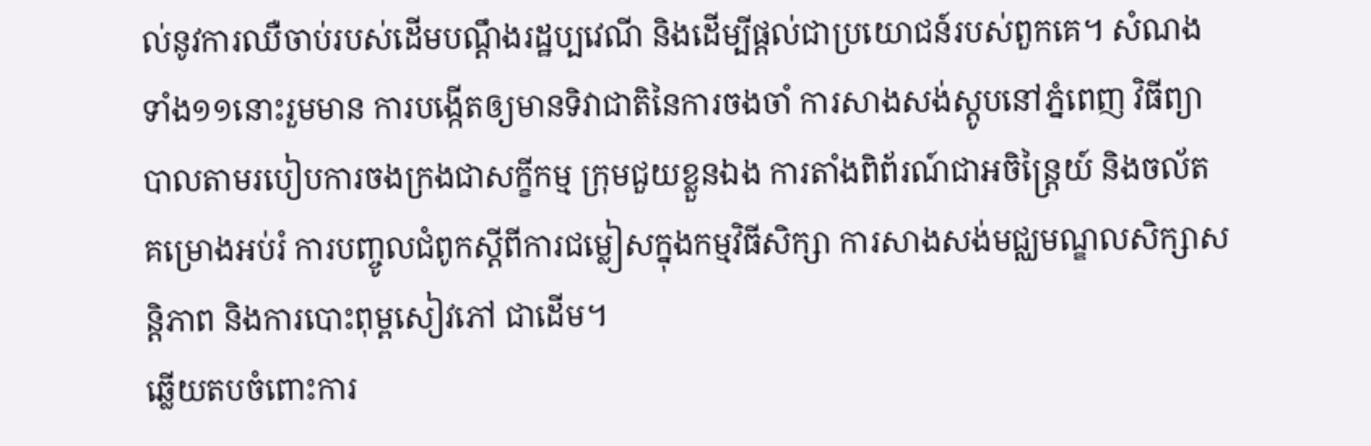ល់នូវការឈឺចាប់របស់ដើមបណ្ដឹងរដ្ឋប្បវេណី និងដើម្បីផ្តល់ជាប្រយោជន៍របស់ពួកគេ។ សំណងទាំង១១នោះរួមមាន ការបង្កើតឲ្យមានទិវាជាតិនៃការចងចាំ ការសាងសង់ស្តូបនៅភ្នំពេញ វិធីព្យាបាលតាមរបៀបការចងក្រងជាសក្ខីកម្ម ក្រុមជួយខ្លួនឯង ការតាំងពិព័រណ៍ជាអចិន្ត្រៃយ៍ និងចល័ត គម្រោងអប់រំ ការបញ្ចូលជំពូកស្ដីពីការជម្លៀសក្នុងកម្មវិធីសិក្សា ការសាងសង់មជ្ឈមណ្ឌលសិក្សាសន្តិភាព និងការបោះពុម្ពសៀវភៅ ជាដើម។
ឆ្លើយតបចំពោះការ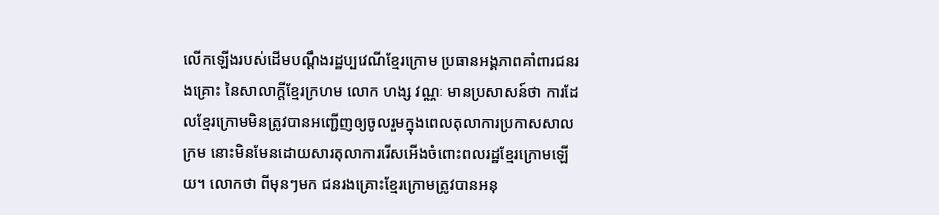លើកឡើងរបស់ដើមបណ្ដឹងរដ្ឋប្បវេណីខ្មែរក្រោម ប្រធានអង្គភាពគាំពារជនរងគ្រោះ នៃសាលាក្តីខ្មែរក្រហម លោក ហង្ស វណ្ណៈ មានប្រសាសន៍ថា ការដែលខ្មែរក្រោមមិនត្រូវបានអញ្ជើញឲ្យចូលរួមក្នុងពេលតុលាការប្រកាសសាលក្រម នោះមិនមែនដោយសារតុលាការរើសអើងចំពោះពលរដ្ឋខ្មែរក្រោមឡើយ។ លោកថា ពីមុនៗមក ជនរងគ្រោះខ្មែរក្រោមត្រូវបានអនុ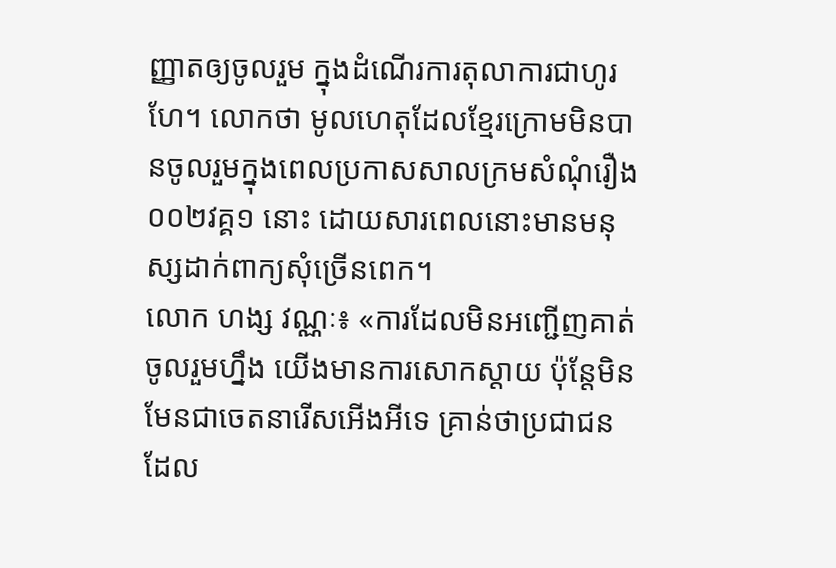ញ្ញាតឲ្យចូលរួម ក្នុងដំណើរការតុលាការជាហូរហែ។ លោកថា មូលហេតុដែលខ្មែរក្រោមមិនបានចូលរួមក្នុងពេលប្រកាសសាលក្រមសំណុំរឿង ០០២វគ្គ១ នោះ ដោយសារពេលនោះមានមនុស្សដាក់ពាក្យសុំច្រើនពេក។
លោក ហង្ស វណ្ណៈ៖ «ការដែលមិនអញ្ជើញគាត់ចូលរួមហ្នឹង យើងមានការសោកស្ដាយ ប៉ុន្តែមិនមែនជាចេតនារើសអើងអីទេ គ្រាន់ថាប្រជាជនដែល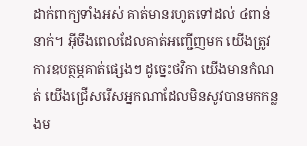ដាក់ពាក្យទាំងអស់ គាត់មានរហូតទៅដល់ ៤ពាន់នាក់។ អ៊ីចឹងពេលដែលគាត់អញ្ជើញមក យើងត្រូវការឧបត្ថម្ភគាត់ផ្សេងៗ ដូច្នេះថវិកា យើងមានកំណត់ យើងជ្រើសរើសអ្នកណាដែលមិនសូវបានមកកន្លងម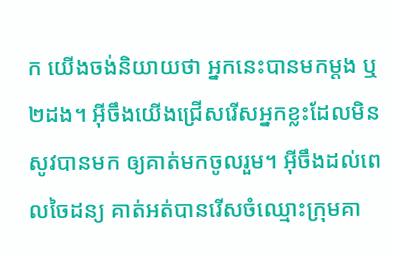ក យើងចង់និយាយថា អ្នកនេះបានមកម្តង ឬ ២ដង។ អ៊ីចឹងយើងជ្រើសរើសអ្នកខ្លះដែលមិនសូវបានមក ឲ្យគាត់មកចូលរួម។ អ៊ីចឹងដល់ពេលចៃដន្យ គាត់អត់បានរើសចំឈ្មោះក្រុមគា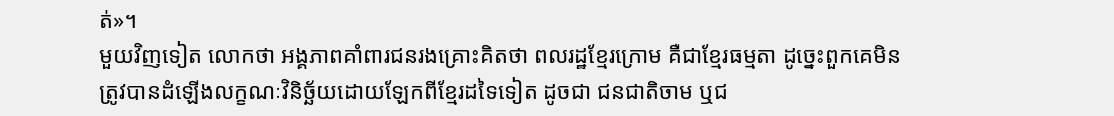ត់»។
មួយវិញទៀត លោកថា អង្គភាពគាំពារជនរងគ្រោះគិតថា ពលរដ្ឋខ្មែរក្រោម គឺជាខ្មែរធម្មតា ដូច្នេះពួកគេមិនត្រូវបានដំឡើងលក្ខណៈវិនិច្ឆ័យដោយឡែកពីខ្មែរដទៃទៀត ដូចជា ជនជាតិចាម ឬជ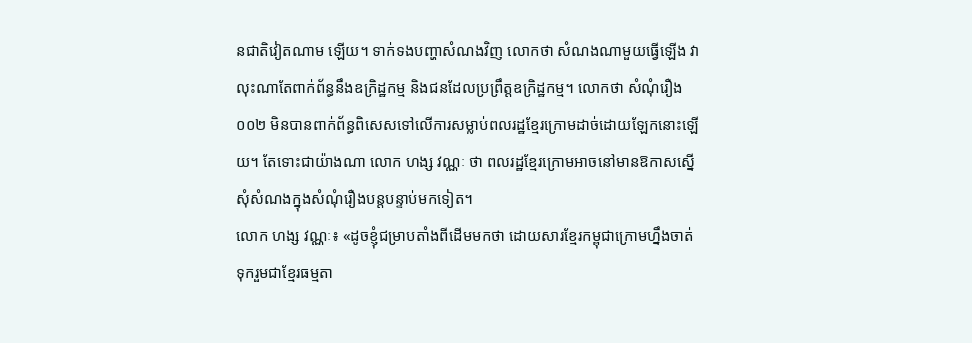នជាតិវៀតណាម ឡើយ។ ទាក់ទងបញ្ហាសំណងវិញ លោកថា សំណងណាមួយធ្វើឡើង វាលុះណាតែពាក់ព័ន្ធនឹងឧក្រិដ្ឋកម្ម និងជនដែលប្រព្រឹត្តឧក្រិដ្ឋកម្ម។ លោកថា សំណុំរឿង ០០២ មិនបានពាក់ព័ន្ធពិសេសទៅលើការសម្លាប់ពលរដ្ឋខ្មែរក្រោមដាច់ដោយឡែកនោះឡើយ។ តែទោះជាយ៉ាងណា លោក ហង្ស វណ្ណៈ ថា ពលរដ្ឋខ្មែរក្រោមអាចនៅមានឱកាសស្នើសុំសំណងក្នុងសំណុំរឿងបន្តបន្ទាប់មកទៀត។
លោក ហង្ស វណ្ណៈ៖ «ដូចខ្ញុំជម្រាបតាំងពីដើមមកថា ដោយសារខ្មែរកម្ពុជាក្រោមហ្នឹងចាត់ទុករួមជាខ្មែរធម្មតា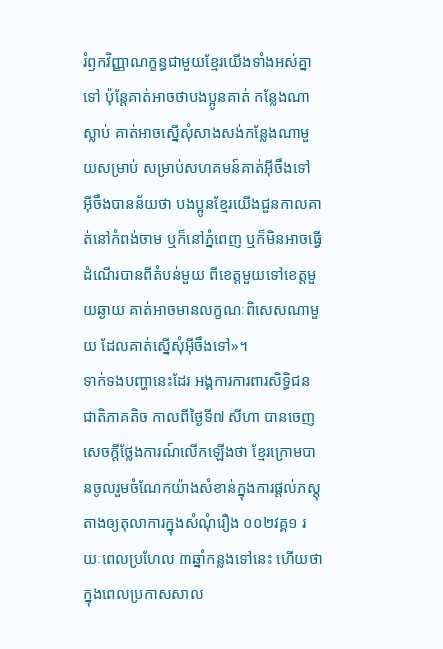រំឭកវិញ្ញាណក្ខន្ធជាមួយខ្មែរយើងទាំងអស់គ្នាទៅ ប៉ុន្តែគាត់អាចថាបងប្អូនគាត់ កន្លែងណាស្លាប់ គាត់អាចស្នើសុំសាងសង់កន្លែងណាមួយសម្រាប់ សម្រាប់សហគមន៍គាត់អ៊ីចឹងទៅ អ៊ីចឹងបានន័យថា បងប្អូនខ្មែរយើងជួនកាលគាត់នៅកំពង់ចាម ឬក៏នៅភ្នំពេញ ឬក៏មិនអាចធ្វើដំណើរបានពីតំបន់មួយ ពីខេត្តមួយទៅខេត្តមួយឆ្ងាយ គាត់អាចមានលក្ខណៈពិសេសណាមួយ ដែលគាត់ស្នើសុំអ៊ីចឹងទៅ»។
ទាក់ទងបញ្ហានេះដែរ អង្គការការពារសិទ្ធិជនជាតិភាគតិច កាលពីថ្ងៃទី៧ សីហា បានចេញសេចក្តីថ្លែងការណ៍លើកឡើងថា ខ្មែរក្រោមបានចូលរួមចំណែកយ៉ាងសំខាន់ក្នុងការផ្តល់ភស្តុតាងឲ្យតុលាការក្នុងសំណុំរឿង ០០២វគ្គ១ រយៈពេលប្រហែល ៣ឆ្នាំកន្លងទៅនេះ ហើយថា ក្នុងពេលប្រកាសសាល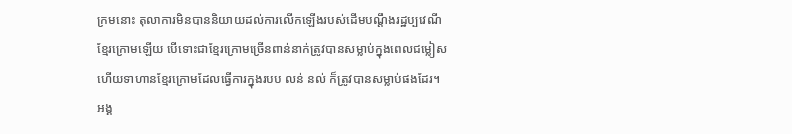ក្រមនោះ តុលាការមិនបាននិយាយដល់ការលើកឡើងរបស់ដើមបណ្ដឹងរដ្ឋប្បវេណីខ្មែរក្រោមឡើយ បើទោះជាខ្មែរក្រោមច្រើនពាន់នាក់ត្រូវបានសម្លាប់ក្នុងពេលជម្លៀស ហើយទាហានខ្មែរក្រោមដែលធ្វើការក្នុងរបប លន់ នល់ ក៏ត្រូវបានសម្លាប់ផងដែរ។
អង្គ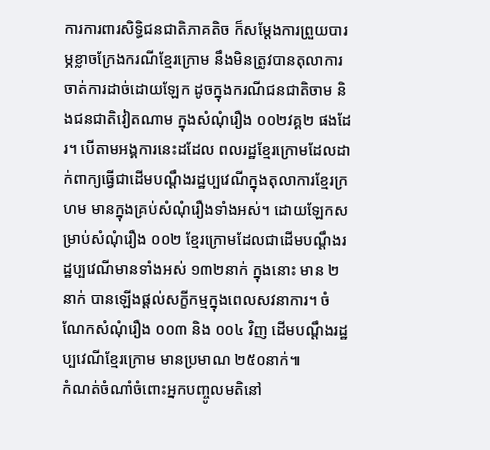ការការពារសិទ្ធិជនជាតិភាគតិច ក៏សម្ដែងការព្រួយបារម្ភខ្លាចក្រែងករណីខ្មែរក្រោម នឹងមិនត្រូវបានតុលាការចាត់ការដាច់ដោយឡែក ដូចក្នុងករណីជនជាតិចាម និងជនជាតិវៀតណាម ក្នុងសំណុំរឿង ០០២វគ្គ២ ផងដែរ។ បើតាមអង្គការនេះដដែល ពលរដ្ឋខ្មែរក្រោមដែលដាក់ពាក្យធ្វើជាដើមបណ្ដឹងរដ្ឋប្បវេណីក្នុងតុលាការខ្មែរក្រហម មានក្នុងគ្រប់សំណុំរឿងទាំងអស់។ ដោយឡែកសម្រាប់សំណុំរឿង ០០២ ខ្មែរក្រោមដែលជាដើមបណ្ដឹងរដ្ឋប្បវេណីមានទាំងអស់ ១៣២នាក់ ក្នុងនោះ មាន ២នាក់ បានឡើងផ្តល់សក្ខីកម្មក្នុងពេលសវនាការ។ ចំណែកសំណុំរឿង ០០៣ និង ០០៤ វិញ ដើមបណ្ដឹងរដ្ឋប្បវេណីខ្មែរក្រោម មានប្រមាណ ២៥០នាក់៕
កំណត់ចំណាំចំពោះអ្នកបញ្ចូលមតិនៅ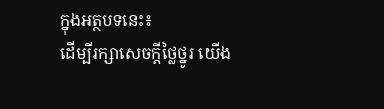ក្នុងអត្ថបទនេះ៖
ដើម្បីរក្សាសេចក្ដីថ្លៃថ្នូរ យើង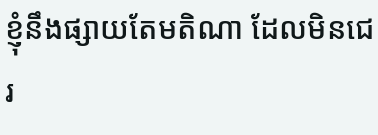ខ្ញុំនឹងផ្សាយតែមតិណា ដែលមិនជេរ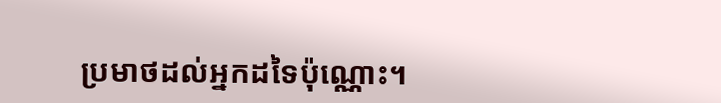ប្រមាថដល់អ្នកដទៃប៉ុណ្ណោះ។